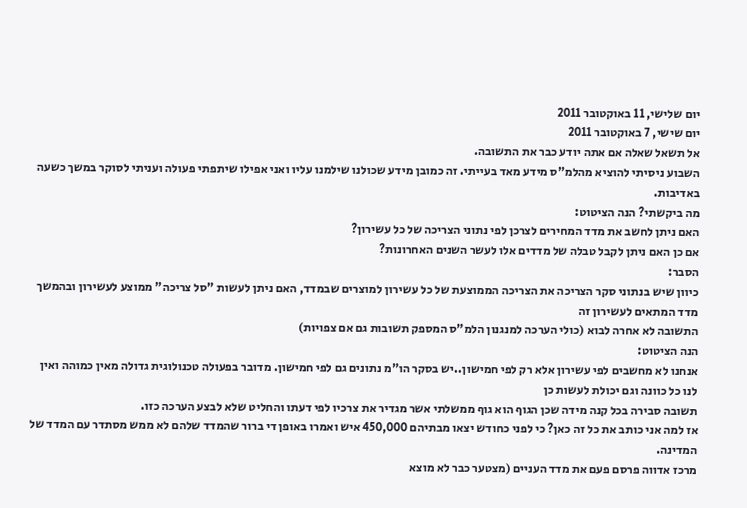יום שלישי, 11 באוקטובר 2011
יום שישי, 7 באוקטובר 2011
אל תשאל שאלה אם אתה יודע כבר את התשובה.
השבוע ניסיתי להוציא מהלמ"ס מידע מאד בעייתי. זה כמובן מידע שכולנו שילמנו עליו ואני אפילו שיתפתי פעולה ועניתי לסוקר במשך כשעה באדיבות.
מה ביקשתי? הנה הציטוט:
האם ניתן לחשב את מדד המחירים לצרכן לפי נתוני הצריכה של כל עשירון?
אם כן האם ניתן לקבל טבלה של מדדים אלו לעשר השנים האחרונות?
הסבר:
כיוון שיש בנתוני סקר הצריכה את הצריכה הממוצעת של כל עשירון למוצרים שבמדד, האם ניתן לעשות "סל צריכה" ממוצע לעשירון ובהמשך מדד המתאים לעשירון זה
התשובה לא אחרה לבוא (כולי הערכה למנגנון הלמ"ס המספק תשובות גם אם צפויות)
הנה הציטוט:
אנחנו לא מחשבים לפי עשירון אלא רק לפי חמישון..יש בסקר הו"מ נתונים גם לפי חמישון. מדובר בפעולה טכנולוגית גדולה מאין כמוהה ואין לנו כל כוונה וגם יכולת לעשות כן
תשובה סבירה בכל קנה מידה שכן הגוף הוא גוף ממשלתי אשר מגדיר את צרכיו לפי דעתו והחליט שלא לבצע הערכה כזו.
אז למה אני כותב את כל זה כאן? כי לפני כחודש יצאו מבתיהם 450,000 איש ואמרו באופן די ברור שהמדד שלהם לא ממש מסתדר עם המדד של המדינה.
מרכז אדווה פרסם פעם את מדד העניים (מצטער כבר לא מוצא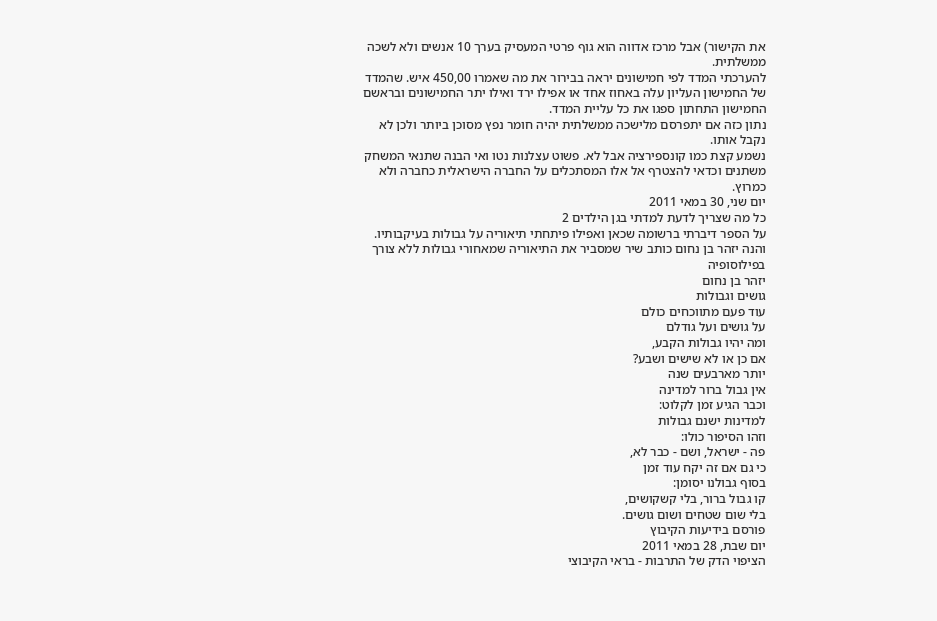את הקישור) אבל מרכז אדווה הוא גוף פרטי המעסיק בערך 10 אנשים ולא לשכה ממשלתית.
להערכתי המדד לפי חמישונים יראה בבירור את מה שאמרו 450,00 איש. שהמדד של החמישון העליון עלה באחוז אחד או אפילו ירד ואילו יתר החמישונים ובראשם החמישון התחתון ספגו את כל עליית המדד.
נתון כזה אם יתפרסם מלישכה ממשלתית יהיה חומר נפץ מסוכן ביותר ולכן לא נקבל אותו.
נשמע קצת כמו קונספירציה אבל לא. פשוט עצלנות נטו ואי הבנה שתנאי המשחק משתנים וכדאי להצטרף אל אלו המסתכלים על החברה הישראלית כחברה ולא כמרוץ.
יום שני, 30 במאי 2011
כל מה שצריך לדעת למדתי בגן הילדים 2
על הספר דיברתי ברשומה שכאן ואפילו פיתחתי תיאוריה על גבולות בעיקבותיו. והנה יזהר בן נחום כותב שיר שמסביר את התיאוריה שמאחורי גבולות ללא צורך בפילוסופיה
יזהר בן נחום
גושים וגבולות
עוד פעם מתווכחים כולם
על גושים ועל גודלם
ומה יהיו גבולות הקבע,
אם כן או לא שישים ושבע?
יותר מארבעים שנה
אין גבול ברור למדינה
וכבר הגיע זמן לקלוט:
למדינות ישנם גבולות
וזהו הסיפור כולו:
פה - ישראל, ושם - כבר לא,
כי גם אם זה יקח עוד זמן
בסוף גבולנו יסומן:
קו גבול ברור, בלי קשקושים,
בלי שום שטחים ושום גושים.
פורסם בידיעות הקיבוץ
יום שבת, 28 במאי 2011
הציפוי הדק של התרבות - בראי הקיבוצי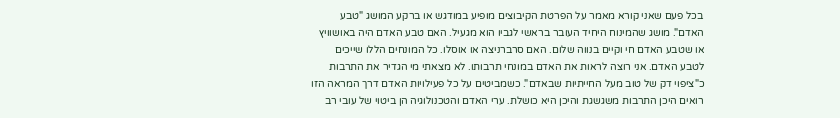בכל פעם שאני קורא מאמר על הפרטת הקיבוצים מופיע במודגש או ברקע המושג "טבע האדם". מושג שהמינוח היחיד העובר בראשי לגביו הוא מגעיל. האם טבע האדם היה באושוויץ או שטבע האדם חי וקיים בנווה שלום. האם סרברניצה או אוסלו. כל המונחים הללו שייכים לטבע האדם. אני רוצה לראות את האדם במונחי תרבותו. לא מצאתי מי הגדיר את התרבות כ"ציפוי דק של טוב מעל החייתיות שבאדם". כשמביטים על כל פעילויות האדם דרך המראה הזו רואים היכן התרבות משגשגת והיכן היא כושלת. ערי האדם והטכנולוגיה הן ביטוי של עובי רב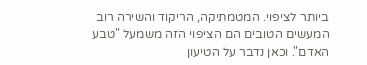ביותר לציפוי. המטמתיקה, הריקוד והשירה רוב המעשים הטובים הם הציפוי הזה משמעל "טבע האדם". וכאן נדבר על הטיעון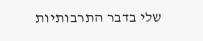שלי בדבר התרבותיות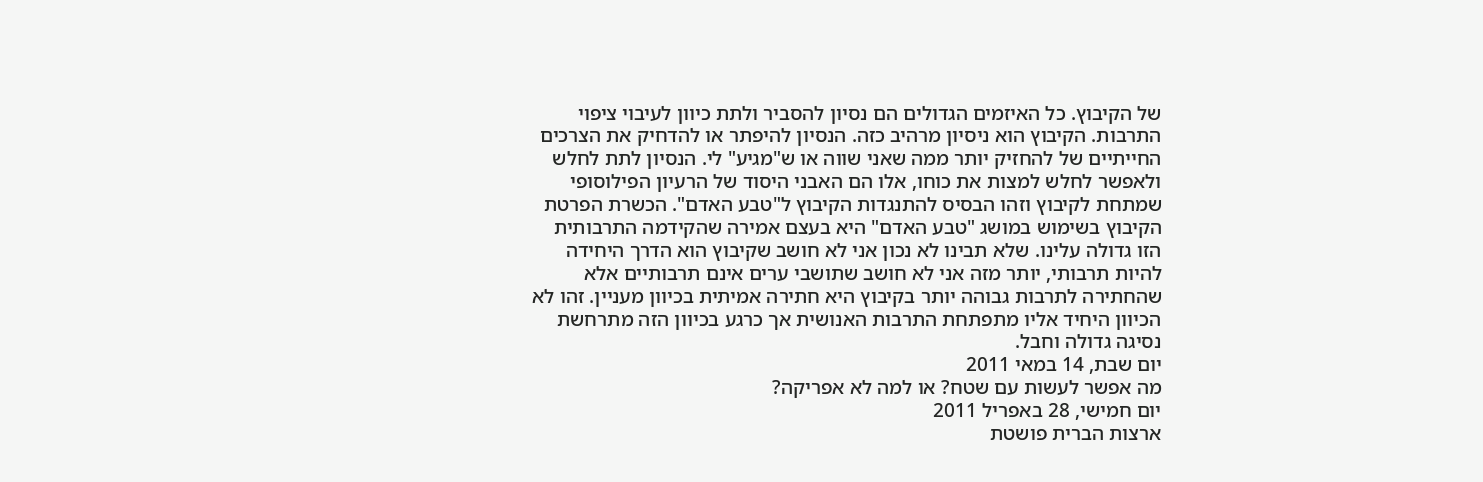של הקיבוץ. כל האיזמים הגדולים הם נסיון להסביר ולתת כיוון לעיבוי ציפוי התרבות. הקיבוץ הוא ניסיון מרהיב כזה. הנסיון להיפתר או להדחיק את הצרכים החייתיים של להחזיק יותר ממה שאני שווה או ש"מגיע" לי. הנסיון לתת לחלש ולאפשר לחלש למצות את כוחו, אלו הם האבני היסוד של הרעיון הפילוסופי שמתחת לקיבוץ וזהו הבסיס להתנגדות הקיבוץ ל"טבע האדם". הכשרת הפרטת הקיבוץ בשימוש במושג "טבע האדם" היא בעצם אמירה שהקידמה התרבותית הזו גדולה עלינו. שלא תבינו לא נכון אני לא חושב שקיבוץ הוא הדרך היחידה להיות תרבותי, יותר מזה אני לא חושב שתושבי ערים אינם תרבותיים אלא שהחתירה לתרבות גבוהה יותר בקיבוץ היא חתירה אמיתית בכיוון מעניין. זהו לא הכיוון היחיד אליו מתפתחת התרבות האנושית אך כרגע בכיוון הזה מתרחשת נסיגה גדולה וחבל.
יום שבת, 14 במאי 2011
מה אפשר לעשות עם שטח? או למה לא אפריקה?
יום חמישי, 28 באפריל 2011
ארצות הברית פושטת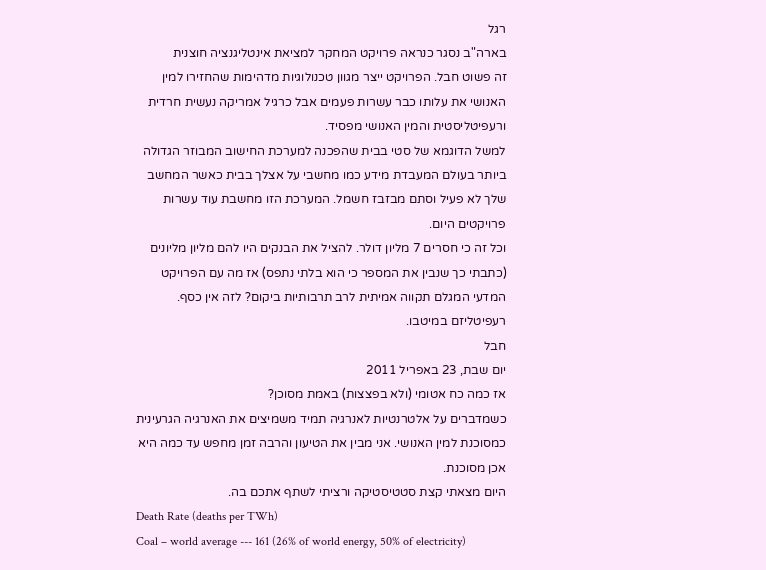רגל
בארה"ב נסגר כנראה פרויקט המחקר למציאת אינטליגנציה חוצנית
זה פשוט חבל. הפרויקט ייצר מגוון טכנולוגיות מדהימות שהחזירו למין האנושי את עלותו כבר עשרות פעמים אבל כרגיל אמריקה נעשית חרדית ורעפיטליסטית והמין האנושי מפסיד.
למשל הדוגמא של סטי בבית שהפכנה למערכת החישוב המבוזר הגדולה ביותר בעולם המעבדת מידע כמו מחשבי על אצלך בבית כאשר המחשב שלך לא פעיל וסתם מבזבז חשמל. המערכת הזו מחשבת עוד עשרות פרויקטים היום.
וכל זה כי חסרים 7 מליון דולר. להציל את הבנקים היו להם מליון מליונים (כתבתי כך שנבין את המספר כי הוא בלתי נתפס) אז מה עם הפרויקט המדעי המגלם תקווה אמיתית לרב תרבותיות ביקום? לזה אין כסף.
רעפיטליזם במיטבו.
חבל
יום שבת, 23 באפריל 2011
אז כמה כח אטומי (ולא בפצצות) באמת מסוכן?
כשמדברים על אלטרנטיות לאנרגיה תמיד משמיצים את האנרגיה הגרעינית כמסוכנת למין האנושי. אני מבין את הטיעון והרבה זמן מחפש עד כמה היא אכן מסוכנת.
היום מצאתי קצת סטטיסטיקה ורציתי לשתף אתכם בה.
Death Rate (deaths per TWh)
Coal – world average --- 161 (26% of world energy, 50% of electricity)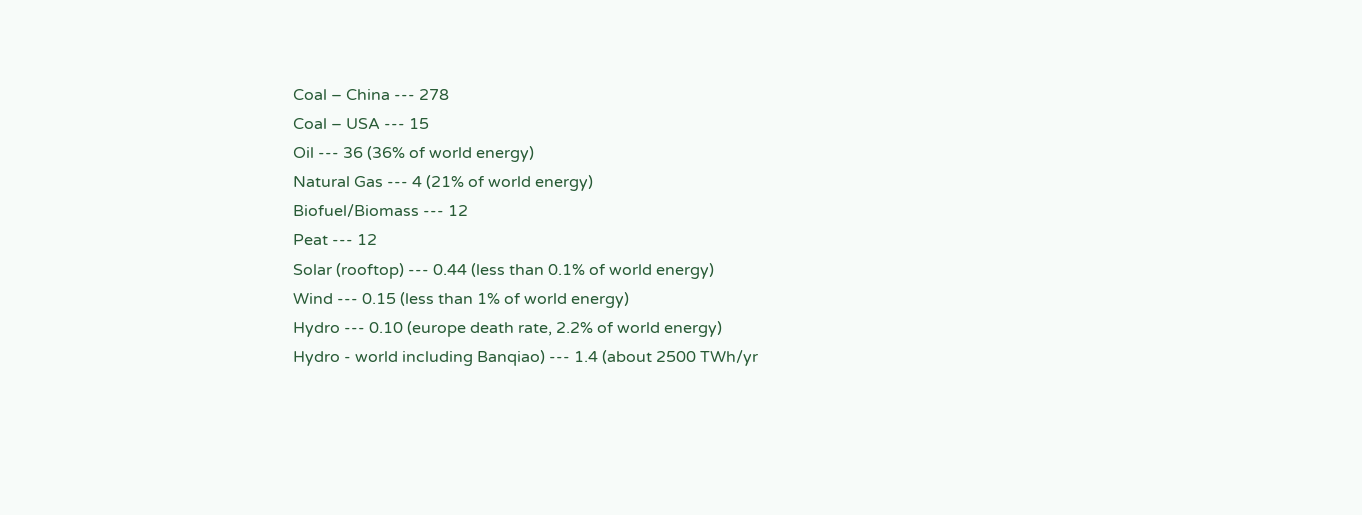Coal – China --- 278
Coal – USA --- 15
Oil --- 36 (36% of world energy)
Natural Gas --- 4 (21% of world energy)
Biofuel/Biomass --- 12
Peat --- 12
Solar (rooftop) --- 0.44 (less than 0.1% of world energy)
Wind --- 0.15 (less than 1% of world energy)
Hydro --- 0.10 (europe death rate, 2.2% of world energy)
Hydro - world including Banqiao) --- 1.4 (about 2500 TWh/yr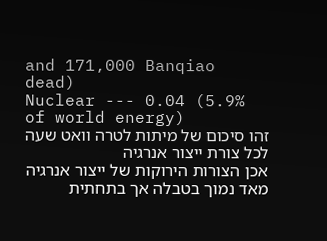and 171,000 Banqiao dead)
Nuclear --- 0.04 (5.9% of world energy)
זהו סיכום של מיתות לטרה וואט שעה לכל צורת ייצור אנרגיה
אכן הצורות הירוקות של ייצור אנרגיה מאד נמוך בטבלה אך בתחתית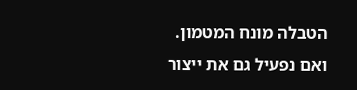הטבלה מונח המטמון.
ואם נפעיל גם את ייצור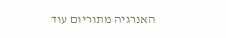האנרגיה מתוריום עוד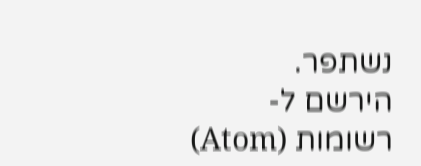נשתפר.
הירשם ל-
רשומות (Atom)